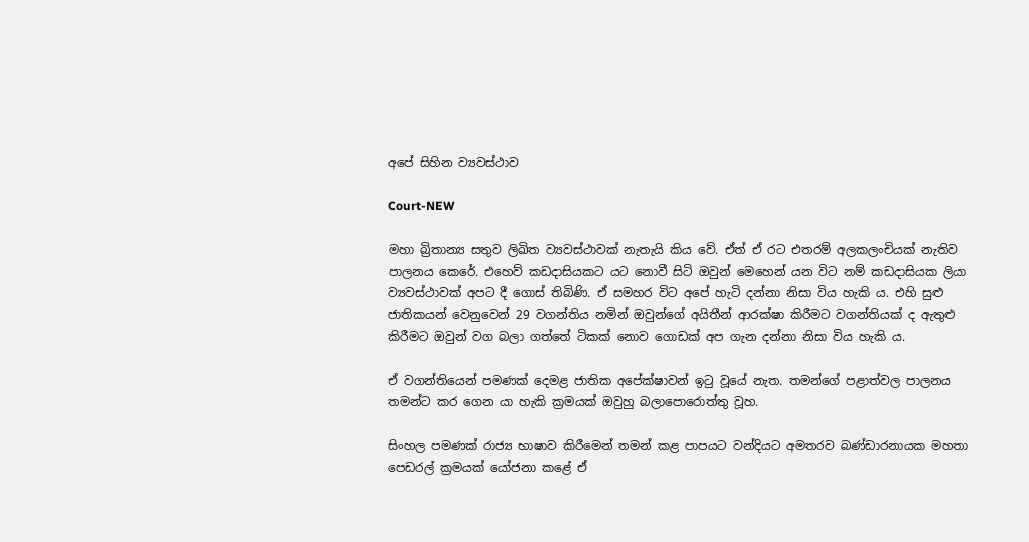අපේ සිහින ව්‍යවස්ථාව

Court-NEW

මහා බ්‍රිතාන්‍ය සතුව ලිඛිත ව්‍යවස්ථාවක් නැතැයි කිය වේ. ඒත් ඒ රට එතරම් අලකලංචියක් නැතිව පාලනය කෙරේ. එහෙව් කඩදාසියකට යට නොවී සිටි ඔවුන් මෙහෙන් යන විට නම් කඩදාසියක ලියා ව්‍යවස්ථාවක් අපට දී ගොස් තිබිණි. ඒ සමහර විට අපේ හැටි දන්නා නිසා විය හැකි ය. එහි සුළු ජාතිකයන් වෙනුවෙන් 29 වගන්තිය නමින් ඔවුන්ගේ අයිතීන් ආරක්ෂා කිරීමට වගන්තියක් ද ඇතුළු කිරීමට ඔවුන් වග බලා ගත්තේ ටිකක් නොව ගොඩක් අප ගැන දන්නා නිසා විය හැකි ය.

ඒ වගන්තියෙන් පමණක් දෙමළ ජාතික අපේක්ෂාවන් ඉටු වූයේ නැත. තමන්ගේ පළාත්වල පාලනය තමන්ට කර ගෙන යා හැකි ක්‍රමයක් ඔවුහු බලාපොරොත්තු වූහ.

සිංහල පමණක් රාජ්‍ය භාෂාව කිරීමෙන් තමන් කළ පාපයට වන්දියට අමතරව බණ්ඩාරනායක මහතා පෙඩරල් ක්‍රමයක් යෝජනා කළේ ඒ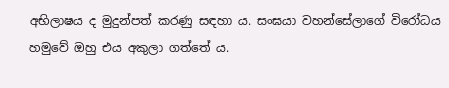අභිලාෂය ද මුදුන්පත් කරණු සඳහා ය. සංඝයා වහන්සේලාගේ විරෝධය හමුවේ ඔහු එය අකුලා ගත්තේ ය.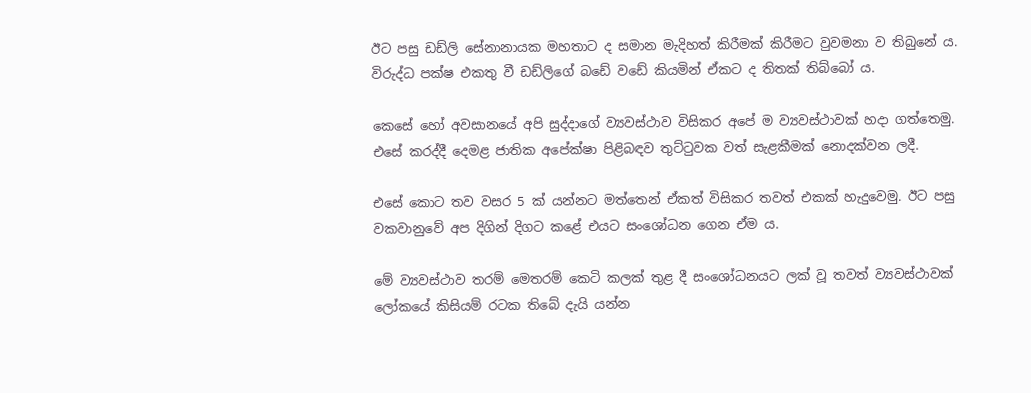ඊට පසු ඩඩ්ලි සේනානායක මහතාට ද සමාන මැදිහත් කිරීමක් කිරීමට වුවමනා ව තිබුනේ ය. විරුද්ධ පක්ෂ එකතු වී ඩඩ්ලිගේ බඩේ වඩේ කියමින් ඒකට ද තිතක් තිබ්බෝ ය.

කෙසේ හෝ අවසානයේ අපි සුද්දාගේ ව්‍යවස්ථාව විසිකර අපේ ම ව්‍යවස්ථාවක් හදා ගත්තෙමු. එසේ කරද්දී දෙමළ ජාතික අපේක්ෂා පිළිබඳව තුට්ටුවක වත් සැළකීමක් නොදක්වන ලදී.

එසේ කොට තව වසර 5 ක් යන්නට මත්තෙන් ඒකත් විසිකර තවත් එකක් හැදුවෙමු. ඊට පසු වකවානුවේ අප දිගින් දිගට කළේ එයට සංශෝධන ගෙන ඒම ය.

මේ ව්‍යවස්ථාව තරම් මෙතරම් කෙටි කලක් තුළ දී සංශෝධනයට ලක් වූ තවත් ව්‍යවස්ථාවක් ලෝකයේ කිසියම් රටක තිබේ දැයි යන්න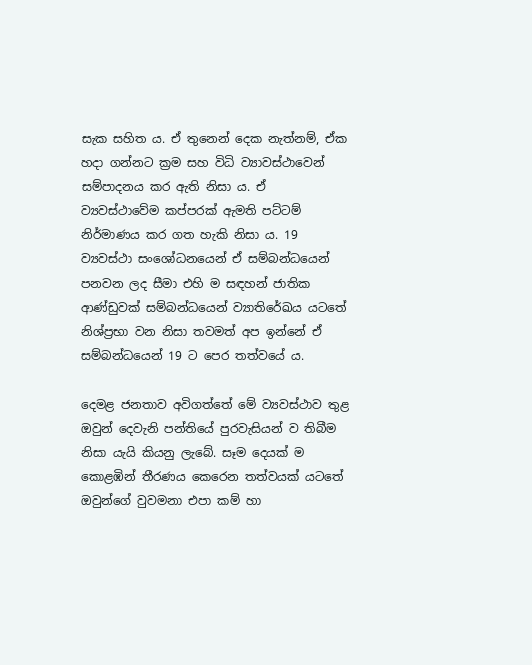සැක සහිත ය. ඒ තුනෙන් දෙක නැත්නම්, ඒක හදා ගන්නට ක්‍රම සහ විධි ව්‍යාවස්ථාවෙන් සම්පාදනය කර ඇති නිසා ය. ඒ ව්‍යවස්ථාවේම කප්පරක් ඇමති පට්ටම් නිර්මාණය කර ගත හැකි නිසා ය. 19 ව්‍යවස්ථා සංශෝධනයෙන් ඒ සම්බන්ධයෙන් පනවන ලද සීමා එහි ම සඳහන් ජාතික ආණ්ඩුවක් සම්බන්ධයෙන් ව්‍යාතිරේඛය යටතේ නිශ්ප්‍රභා වන නිසා තවමත් අප ඉන්නේ ඒ සම්බන්ධයෙන් 19 ට පෙර තත්වයේ ය.

දෙමළ ජනතාව අවිගත්තේ මේ ව්‍යවස්ථාව තුළ ඔවුන් දෙවැනි පන්තියේ පුරවැසියන් ව තිබීම නිසා යැයි කියනු ලැබේ. සෑම දෙයක් ම කොළඹින් තීරණය කෙරෙන තත්වයක් යටතේ ඔවුන්ගේ වුවමනා එපා කම් හා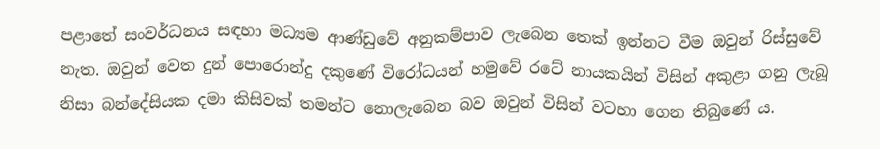පළාතේ සංවර්ධනය සඳහා මධ්‍යම ආණ්ඩුවේ අනුකම්පාව ලැබෙන තෙක් ඉන්නට වීම ඔවුන් රිස්සුවේ නැත. ඔවුන් වෙත දුන් පොරොන්දු දකුණේ විරෝධයන් හමුවේ රටේ නායකයින් විසින් අකුළා ගනු ලැබූ නිසා බන්දේසියක දමා කිසිවක් තමන්ට නොලැබෙන බව ඔවුන් විසින් වටහා ගෙන තිබුණේ ය.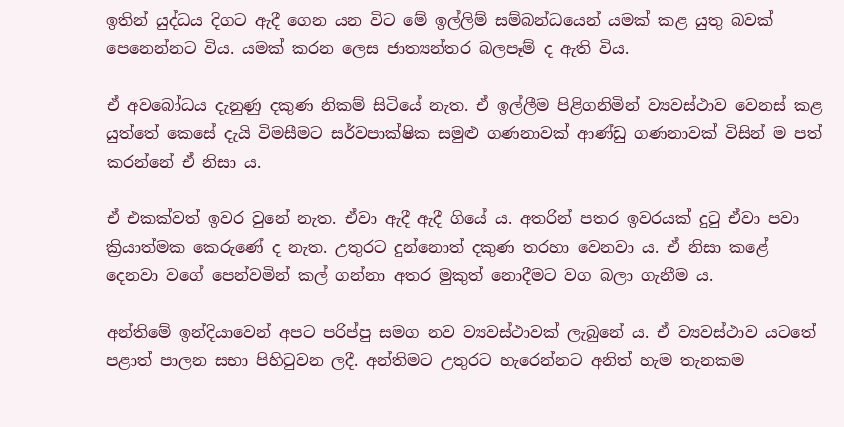ඉතින් යුද්ධය දිගට ඇදී ගෙන යන විට මේ ඉල්ලිම් සම්බන්ධයෙන් යමක් කළ යුතු බවක් පෙනෙන්නට විය. යමක් කරන ලෙස ජාත්‍යන්තර බලපෑම් ද ඇති විය.

ඒ අවබෝධය දැනුණු දකුණ නිකම් සිටියේ නැත. ඒ ඉල්ලීම පිළිගනිමින් ව්‍යවස්ථාව වෙනස් කළ යුත්තේ කෙසේ දැයි විමසීමට සර්වපාක්ෂික සමුළු ගණනාවක් ආණ්ඩු ගණනාවක් විසින් ම පත් කරන්නේ ඒ නිසා ය.

ඒ එකක්වත් ඉවර වුනේ නැත. ඒවා ඇදී ඇදී ගියේ ය. අතරින් පතර ඉවරයක් දුටු ඒවා පවා ක්‍රියාත්මක කෙරුණේ ද නැත. උතුරට දුන්නොත් දකුණ තරහා වෙනවා ය. ඒ නිසා කළේ දෙනවා වගේ පෙන්වමින් කල් ගන්නා අතර මුකුත් නොදීමට වග බලා ගැනීම ය.

අන්තිමේ ඉන්දියාවෙන් අපට පරිප්පු සමග නව ව්‍යවස්ථාවක් ලැබුනේ ය. ඒ ව්‍යවස්ථාව යටතේ පළාත් පාලන සභා පිහිටුවන ලදී. අන්තිමට උතුරට හැරෙන්නට අනිත් හැම තැනකම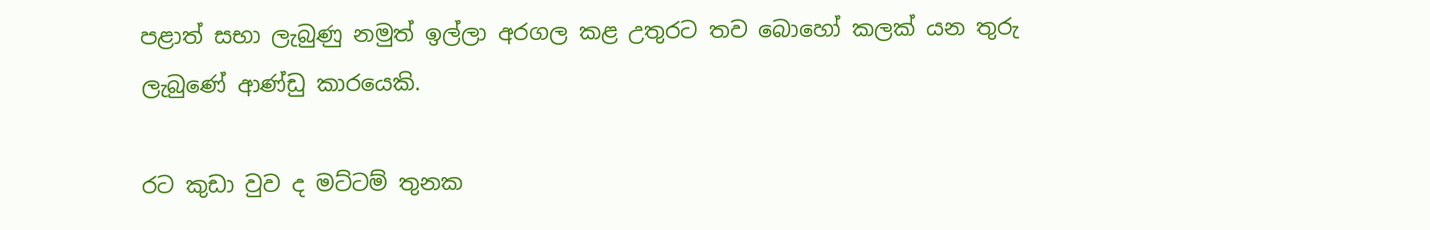පළාත් සභා ලැබුණු නමුත් ඉල්ලා අරගල කළ උතුරට තව බොහෝ කලක් යන තුරු ලැබුණේ ආණ්ඩු කාරයෙකි.

රට කුඩා වුව ද මට්ටම් තුනක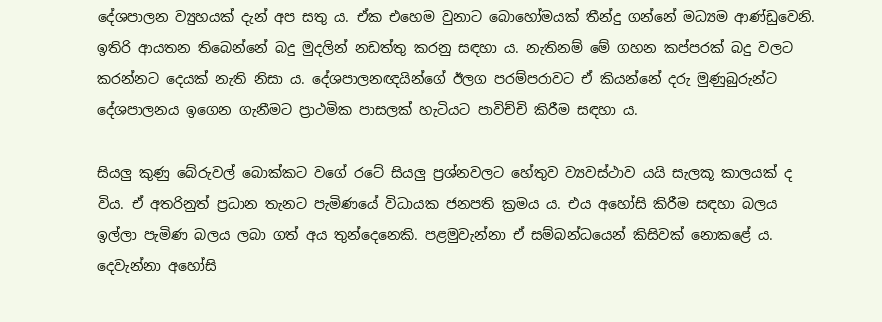දේශපාලන ව්‍යුහයක් දැන් අප සතු ය. ඒක එහෙම වුනාට බොහෝමයක් තීන්දු ගන්නේ මධ්‍යම ආණ්ඩුවෙනි. ඉතිරි ආයතන තිබෙන්නේ බදු මුදලින් නඩත්තු කරනු සඳහා ය. නැතිනම් මේ ගහන කප්පරක් බදු වලට කරන්නට දෙයක් නැති නිසා ය. දේශපාලනඥයින්ගේ ඊලග පරම්පරාවට ඒ කියන්නේ දරු මුණුබුරුන්ට දේශපාලනය ඉගෙන ගැනීමට ප්‍රාථමික පාසලක් හැටියට පාවිච්චි කිරීම සඳහා ය.

සියලු කුණු බේරුවල් බොක්කට වගේ රටේ සියලු ප්‍රශ්නවලට හේතුව ව්‍යවස්ථාව යයි සැලකූ කාලයක් ද විය. ඒ අතරිනුත් ප්‍රධාන තැනට පැමිණයේ විධායක ජනපති ක්‍රමය ය. එය අහෝසි කිරීම සඳහා බලය ඉල්ලා පැමිණ බලය ලබා ගත් අය තුන්දෙනෙකි. පළමුවැන්නා ඒ සම්බන්ධයෙන් කිසිවක් නොකළේ ය. දෙවැන්නා අහෝසි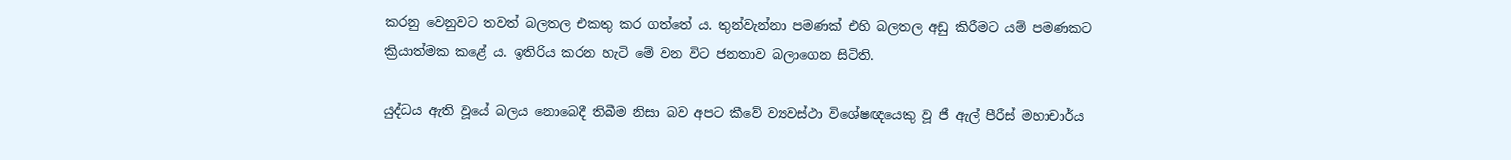කරනු වෙනුවට තවත් බලතල එකතු කර ගත්තේ ය. තුන්වැන්නා පමණක් එහි බලතල අඩු කිරීමට යම් පමණකට  ක්‍රියාත්මක කළේ ය. ඉතිරිය කරන හැටි මේ වන විට ජනතාව බලාගෙන සිටිති.

යුද්ධය ඇති වූයේ බලය නොබෙදී තිබීම නිසා බව අපට කීවේ ව්‍යවස්ථා විශේෂඥයෙකු වූ ජී ඇල් පීරීස් මහාචාර්ය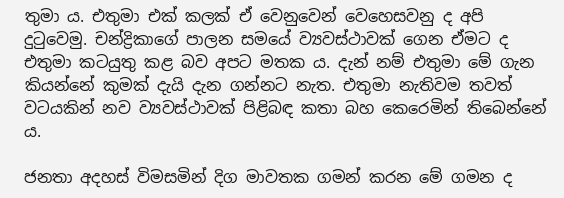තුමා ය. එතුමා එක් කලක් ඒ වෙනුවෙන් වෙහෙසවනු ද අපි දුටුවෙමු. චන්ද්‍රිකාගේ පාලන සමයේ ව්‍යවස්ථාවක් ගෙන ඒමට ද එතුමා කටයුතු කළ බව අපට මතක ය. දැන් නම් එතුමා මේ ගැන කියන්නේ කුමක් දැයි දැන ගන්නට නැත. එතුමා නැතිවම තවත් වටයකින් නව ව්‍යවස්ථාවක් පිළිබඳ කතා බහ කෙරෙමින් තිබෙන්නේ ය.

ජනතා අදහස් විමසමින් දිග මාවතක ගමන් කරන මේ ගමන ද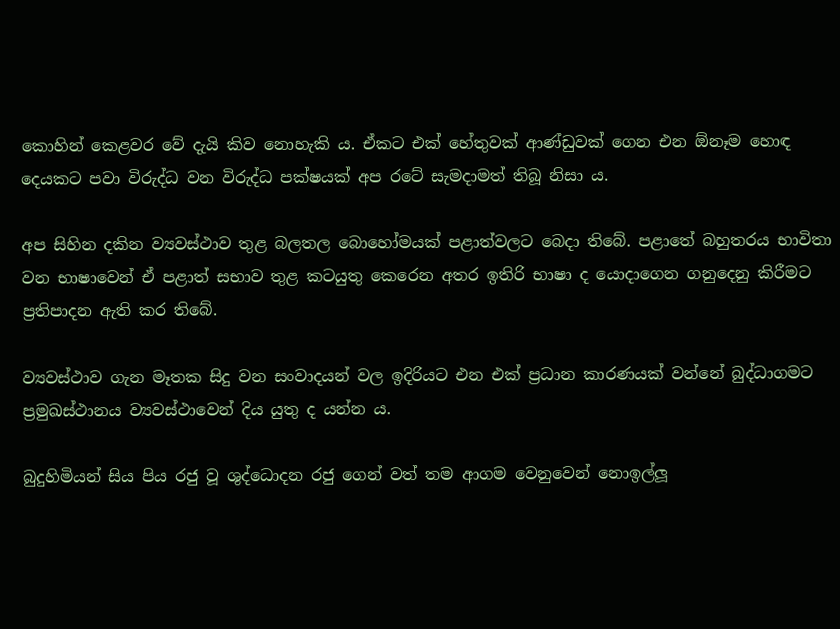කොහින් කෙළවර වේ දැයි කිව නොහැකි ය. ඒකට එක් හේතුවක් ආණ්ඩුවක් ගෙන එන ඕනෑම හොඳ දෙයකට පවා විරුද්ධ වන විරුද්ධ පක්ෂයක් අප රටේ සැමදාමත් තිබූ නිසා ය.

අප සිහින දකින ව්‍යවස්ථාව තුළ බලතල බොහෝමයක් පළාත්වලට බෙදා තිබේ. පළාතේ බහුතරය භාවිතා වන භාෂාවෙන් ඒ පළාත් සභාව තුළ කටයුතු කෙරෙන අතර ඉතිරි භාෂා ද යොදාගෙන ගනුදෙනු කිරීමට ප්‍රතිපාදන ඇති කර තිබේ.

ව්‍යවස්ථාව ගැන මෑතක සිදු වන සංවාදයන් වල ඉදිරියට එන එක් ප්‍රධාන කාරණයක් වන්නේ බුද්ධාගමට ප්‍රමුඛස්ථානය ව්‍යවස්ථාවෙන් දිය යුතු ද යන්න ය.

බුදුහිමියන් සිය පිය රජු වූ ශුද්ධොදන රජු ගෙන් වත් තම ආගම වෙනුවෙන් නොඉල්ලූ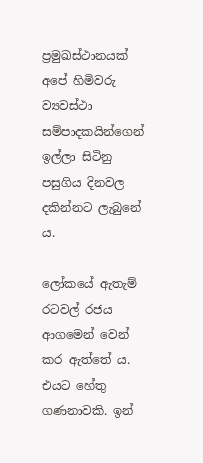ප්‍රමුඛස්ථානයක් අපේ හිමිවරු ව්‍යවස්ථා සම්පාදකයින්ගෙන් ඉල්ලා සිටිනු පසුගිය දිනවල දකින්නට ලැබුනේ ය.

ලෝකයේ ඇතැම් රටවල් රජය ආගමෙන් වෙන් කර ඇත්තේ ය. එයට හේතු ගණනාවකි. ඉන්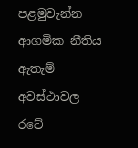පළමුවැන්න ආගමික නීතිය ඇතැම් අවස්ථාවල රටේ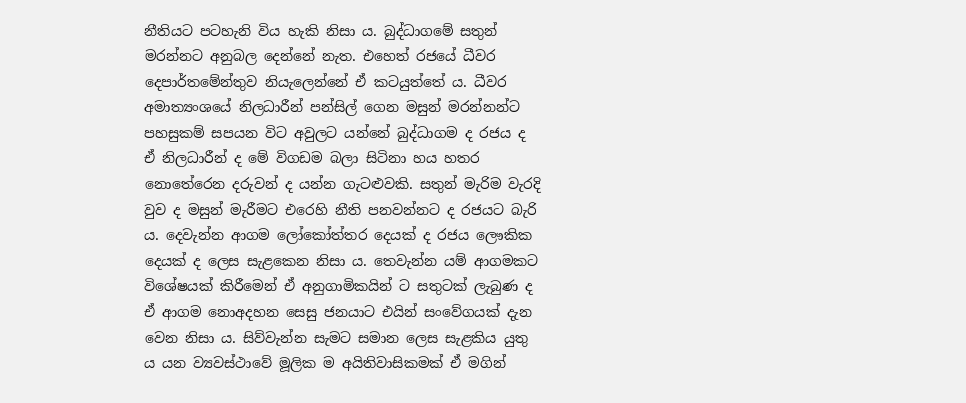නීතියට පටහැනි විය හැකි නිසා ය. බුද්ධාගමේ සතුන් මරන්නට අනුබල දෙන්නේ නැත. එහෙත් රජයේ ධීවර දෙපාර්තමේන්තුව නියැලෙන්නේ ඒ කටයුත්තේ ය. ධීවර අමාත්‍යංශයේ නිලධාරීන් පන්සිල් ගෙන මසුන් මරන්නන්ට පහසුකම් සපයන විට අවුලට යන්නේ බුද්ධාගම ද රජය ද ඒ නිලධාරීන් ද මේ විගඩම බලා සිටිනා හය හතර නොතේරෙන දරුවන් ද යන්න ගැටළුවකි. සතුන් මැරිම වැරදි වුව ද මසුන් මැරීමට එරෙහි නීති පනවන්නට ද රජයට බැරි ය. දෙවැන්න ආගම ලෝකෝත්තර දෙයක් ද රජය ලෞකික දෙයක් ද ලෙස සැළකෙන නිසා ය. තෙවැන්න යම් ආගමකට විශේෂයක් කිරීමෙන් ඒ අනුගාමිකයින් ට සතුටක් ලැබුණ ද ඒ ආගම නොඅදහන සෙසු ජනයාට එයින් සංවේගයක් දැන වෙන නිසා ය. සිව්වැන්න සැමට සමාන ලෙස සැළකිය යුතු ය යන ව්‍යවස්ථාවේ මූලික ම අයිතිවාසිකමක් ඒ මගින්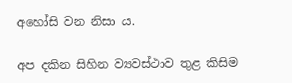අහෝසි වන නිසා ය.

අප දකින සිහින ව්‍යවස්ථාව තුළ කිසිම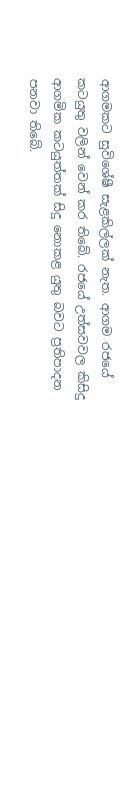ආගමකට සුවිශේෂී සැළකිල්ලක් නැත. ආගම රජයේ කටයුතු වලින් වෙන් කර තිබේ. රජයේ උත්සවවල කිසිදු ආගමික කටයුත්තක් සිදු නොකළ යුතු බවට ප්‍රතිපාදන පනවා තිබේ.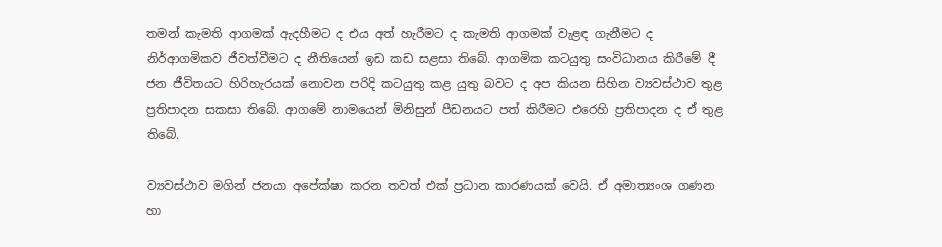තමන් කැමති ආගමක් ඇදහීමට ද එය අත් හැරීමට ද කැමති ආගමක් වැළඳ ගැනීමට ද නිර්ආගමිකව ජීවත්වීමට ද නීතියෙන් ඉඩ කඩ සළසා තිබේ. ආගමික කටයුතු සංවිධානය කිරීමේ දී ජන ජීවිතයට හිරිහැරයක් නොවන පරිදි කටයුතු කළ යුතු බවට ද අප කියන සිහින ව්‍යවස්ථාව තුළ ප්‍රතිපාදන සකසා තිබේ. ආගමේ නාමයෙන් මිනිසුන් පීඩනයට පත් කිරීමට එරෙහි ප්‍රතිපාදන ද ඒ තුළ තිබේ.

ව්‍යවස්ථාව මගින් ජනයා අපේක්ෂා කරන තවත් එක් ප්‍රධාන කාරණයක් වෙයි. ඒ අමාත්‍යංශ ගණන හා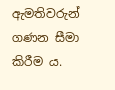ඇමතිවරුන් ගණන සීමා කිරීම ය.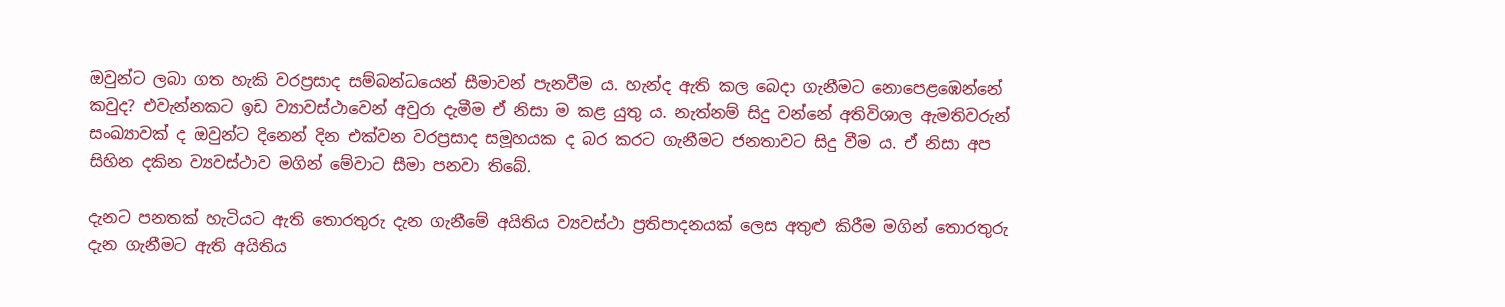ඔවුන්ට ලබා ගත හැකි වරප්‍රසාද සම්බන්ධයෙන් සීමාවන් පැනවීම ය. හැන්ද ඇති කල බෙදා ගැනීමට නොපෙළඹෙන්නේ කවුද? එවැන්නකට ඉඩ ව්‍යාවස්ථාවෙන් අවුරා දැමීම ඒ නිසා ම කළ යුතු ය. නැත්නම් සිදු වන්නේ අතිවිශාල ඇමතිවරුන් සංඛ්‍යාවක් ද ඔවුන්ට දිනෙන් දින එක්වන වරප්‍රසාද සමූහයක ද බර කරට ගැනීමට ජනතාවට සිදු වීම ය. ඒ නිසා අප සිහින දකින ව්‍යවස්ථාව මගින් මේවාට සීමා පනවා තිබේ.

දැනට පනතක් හැටියට ඇති තොරතුරු දැන ගැනීමේ අයිතිය ව්‍යවස්ථා ප්‍රතිපාදනයක් ලෙස අතුළු කිරීම මගින් තොරතුරු දැන ගැනීමට ඇති අයිතිය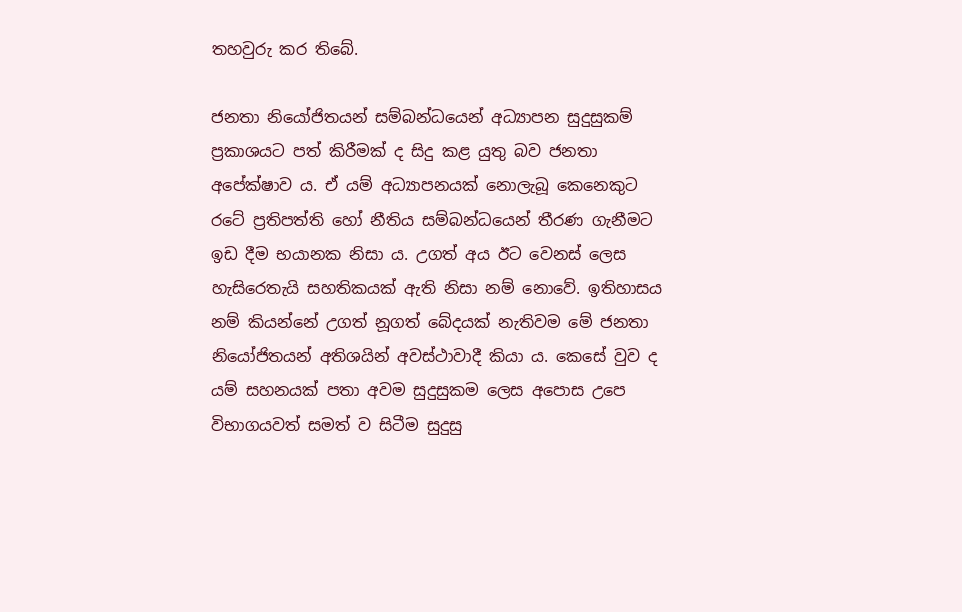තහවුරු කර තිබේ.

ජනතා නියෝජිතයන් සම්බන්ධයෙන් අධ්‍යාපන සුදුසුකම් ප්‍රකාශයට පත් කිරීමක් ද සිදු කළ යුතු බව ජනතා අපේක්ෂාව ය. ඒ යම් අධ්‍යාපනයක් නොලැබූ කෙනෙකුට රටේ ප්‍රතිපත්ති හෝ නීතිය සම්බන්ධයෙන් තීරණ ගැනීමට ඉඩ දීම භයානක නිසා ය. උගත් අය ඊට වෙනස් ලෙස හැසිරෙතැයි සහතිකයක් ඇති නිසා නම් නොවේ. ඉතිහාසය නම් කියන්නේ උගත් නූගත් බේදයක් නැතිවම මේ ජනතා නියෝජිතයන් අතිශයින් අවස්ථාවාදී කියා ය. කෙසේ වුව ද යම් සහනයක් පතා අවම සුදුසුකම ලෙස අපොස උපෙ විභාගයවත් සමත් ව සිටීම සුදුසු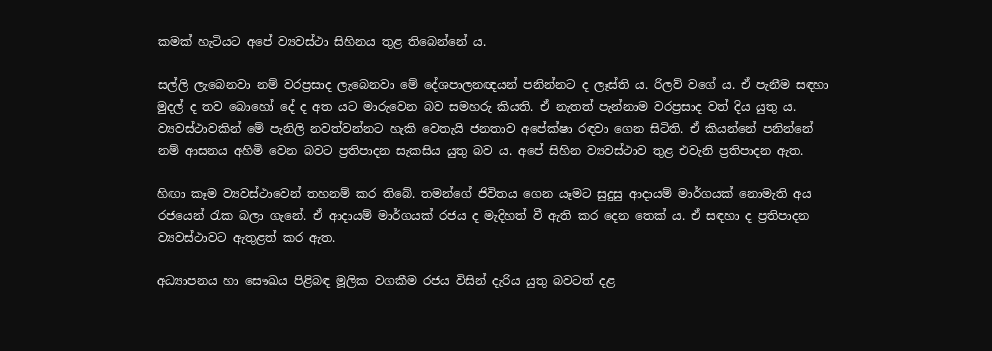කමක් හැටියට අපේ ව්‍යවස්ථා සිහිනය තුළ තිබෙන්නේ ය.

සල්ලි ලැබෙනවා නම් වරප්‍රසාද ලැබෙනවා මේ දේශපාලනඥයන් පනින්නට ද ලෑස්ති ය. රිලව් වගේ ය. ඒ පැනීම සඳහා මුදල් ද තව බොහෝ දේ ද අත යට මාරුවෙන බව සමහරු කියති. ඒ නැතත් පැන්නාම වරප්‍රසාද වත් දිය යුතු ය. ව්‍යවස්ථාවකින් මේ පැනිලි නවත්වන්නට හැකි වෙතැයි ජනතාව අපේක්ෂා රඳවා ගෙන සිටිති. ඒ කියන්නේ පනින්නේ නම් ආසනය අහිමි වෙන බවට ප්‍රතිපාදන සැකසිය යුතු බව ය. අපේ සිහින ව්‍යවස්ථාව තුළ එවැනි ප්‍රතිපාදන ඇත.

හිඟා කෑම ව්‍යවස්ථාවෙන් තහනම් කර තිබේ. තමන්ගේ ජිවිතය ගෙන යෑමට සුදුසු ආදායම් මාර්ගයක් නොමැති අය රජයෙන් රැක බලා ගැනේ. ඒ ආදායම් මාර්ගයක් රජය ද මැදිහත් වී ඇති කර දෙන තෙක් ය. ඒ සඳහා ද ප්‍රතිපාදන ව්‍යවස්ථාවට ඇතුළත් කර ඇත.

අධ්‍යාපනය හා සෞඛය පිළිබඳ මූලික වගකීම රජය විසින් දැරිය යුතු බවටත් දළ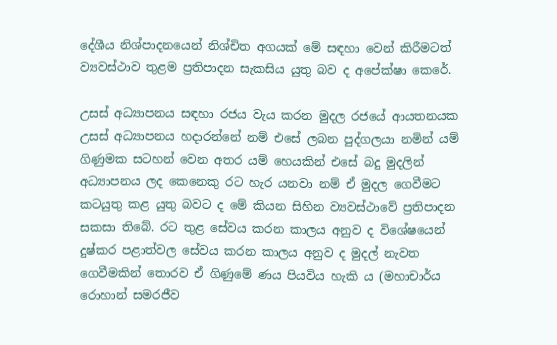දේශීය නිශ්පාදනයෙන් නිශ්චිත අගයක් මේ සඳහා වෙන් කිරීමටත් ව්‍යවස්ථාව තුළම ප්‍රතිපාදන සැකසිය යුතු බව ද අපේක්ෂා කෙරේ.

උසස් අධ්‍යාපනය සඳහා රජය වැය කරන මුදල රජයේ ආයතනයක උසස් අධ්‍යාපනය හදාරන්නේ නම් එසේ ලබන පුද්ගලයා නමින් යම් ගිණුමක සටහන් වෙන අතර යම් හෙයකින් එසේ බදු මුදලින් අධ්‍යාපනය ලද කෙනෙකු රට හැර යනවා නම් ඒ මුදල ගෙවීමට කටයුතු කළ යුතු බවට ද මේ කියන සිහින ව්‍යවස්ථාවේ ප්‍රතිපාදන සකසා තිබේ. රට තුළ සේවය කරන කාලය අනුව ද විශේෂයෙන් දුෂ්කර පළාත්වල සේවය කරන කාලය අනුව ද මුදල් නැවත ගෙවීමකින් තොරව ඒ ගිණුමේ ණය පියවිය හැකි ය (මහාචාර්ය රොහාන් සමරජීව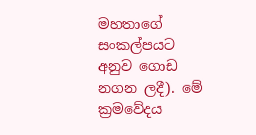මහතාගේ සංකල්පයට අනුව ගොඩ නගන ලදී). මේ ක්‍රමවේදය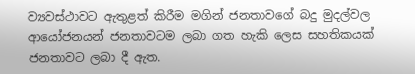ව්‍යවස්ථාවට ඇතුළත් කිරීම මගින් ජනතාවගේ බදු මුදල්වල ආයෝජනයන් ජනතාවටම ලබා ගත හැකි ලෙස සහතිකයක් ජනතාවට ලබා දී ඇත.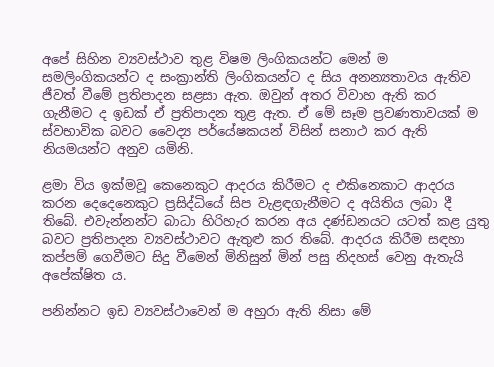අපේ සිහින ව්‍යවස්ථාව තුළ විෂම ලිංගිකයන්ට මෙන් ම සමලිංගිකයන්ට ද සංක්‍රාන්ති ලිංගිකයන්ට ද සිය අනන්‍යතාවය ඇතිව ජීවත් වීමේ ප්‍රතිපාදන සළසා ඇත. ඔවුන් අතර විවාහ ඇති කර ගැනීමට ද ඉඩක් ඒ ප්‍රතිපාදන තුළ ඇත. ඒ මේ සෑම ප්‍රවණතාවයක් ම ස්වභාවික බවට වෛද්‍ය පර්යේෂකයන් විසින් සනාථ කර ඇති නියමයන්ට අනුව යමිනි.

ළමා විය ඉක්මවූ කෙනෙකුට ආදරය කිරීමට ද එකිනෙකාට ආදරය කරන දෙදෙනෙකුට ප්‍රසිද්ධියේ සිප වැළඳගැනීමට ද අයිතිය ලබා දී තිබේ. එවැන්නන්ට බාධා හිරිහැර කරන අය දණ්ඩනයට යටත් කළ යුතු බවට ප්‍රතිපාදන ව්‍යවස්ථාවට ඇතුළු කර තිබේ. ආදරය කිරීම සඳහා කප්පම් ගෙවීමට සිදු වීමෙන් මිනිසුන් මින් පසු නිදහස් වෙනු ඇතැයි අපේක්ෂිත ය.

පනින්නට ඉඩ ව්‍යවස්ථාවෙන් ම අහුරා ඇති නිසා මේ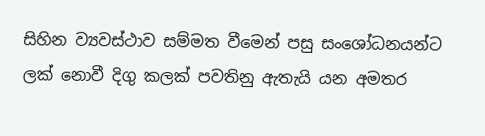සිහින ව්‍යවස්ථාව සම්මත වීමෙන් පසු සංශෝධනයන්ට ලක් නොවී දිගු කලක් පවතිනු ඇතැයි යන අමතර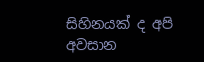සිහිනයක් ද අපි අවසාන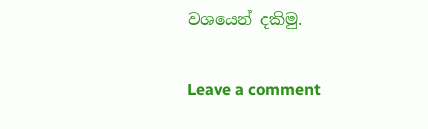වශයෙන් දකිමු.

Leave a comment